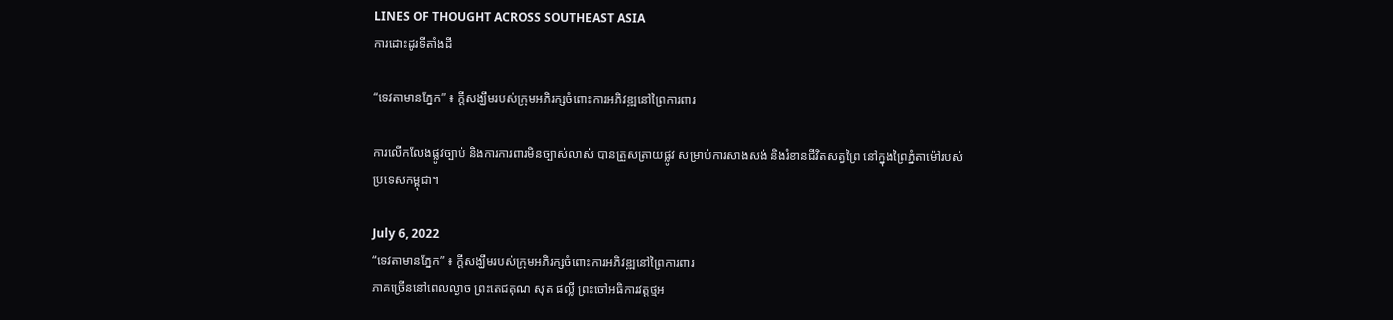LINES OF THOUGHT ACROSS SOUTHEAST ASIA
ការដោះដូរទីតាំងដី

“ទេវតាមានភ្នែក” ៖ ក្តីសង្ឃឹមរបស់ក្រុមអភិរក្សចំពោះការអភិវឌ្ឍនៅព្រៃការពារ

ការលើកលែងផ្លូវច្បាប់ និងការការពារមិនច្បាស់លាស់ បានត្រួសត្រាយផ្លូវ សម្រាប់ការសាងសង់ និងរំខានជីវិតសត្វព្រៃ នៅក្នុងព្រៃភ្នំតាម៉ៅរបស់ប្រទេសកម្ពុជា។

July 6, 2022
“ទេវតាមានភ្នែក” ៖ ក្តីសង្ឃឹមរបស់ក្រុមអភិរក្សចំពោះការអភិវឌ្ឍនៅព្រៃការពារ
ភាគច្រើននៅពេលល្ងាច ព្រះតេជគុណ សុត ផល្លី ព្រះចៅអធិការវត្តថ្មអ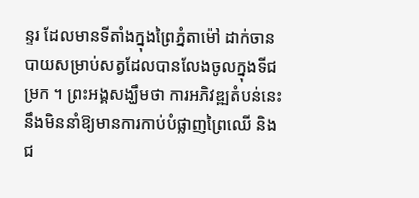ន្ទរ ដែលមានទីតាំងក្នុងព្រៃភ្នំតាម៉ៅ ដាក់ចានបាយសម្រាប់សត្វដែលបានលែងចូលក្នុងទីជម្រក ។ ព្រះអង្គសង្ឃឹមថា ការអភិវឌ្ឍតំបន់នេះនឹងមិននាំឱ្យមានការកាប់បំផ្លាញព្រៃឈើ និងជ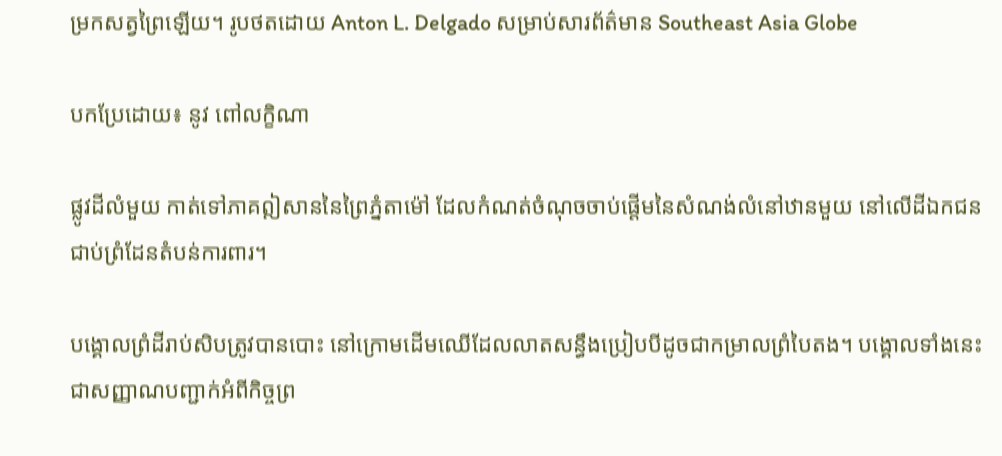ម្រកសត្វព្រៃឡើយ។ រូបថតដោយ Anton L. Delgado សម្រាប់សារព័ត៌មាន Southeast Asia Globe

បកប្រែដោយ៖ នូវ ពៅលក្ខិណា

ផ្លូវដីលំមួយ កាត់ទៅភាគឦសាននៃព្រៃភ្នំតាម៉ៅ ដែលកំណត់ចំណុចចាប់ផ្តើមនៃសំណង់លំនៅឋានមួយ នៅលើដីឯកជនជាប់ព្រំដែនតំបន់ការពារ។

បង្គោលព្រំដីរាប់សិបត្រូវបានបោះ នៅក្រោមដើមឈើដែលលាតសន្ធឹងប្រៀបបីដូចជាកម្រាលព្រំបៃតង។ បង្គោលទាំងនេះ ជាសញ្ញាណបញ្ជាក់អំពីកិច្ចព្រ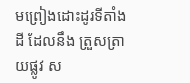មព្រៀងដោះដូរទីតាំងដី ដែលនឹង ត្រួសត្រាយផ្លូវ ស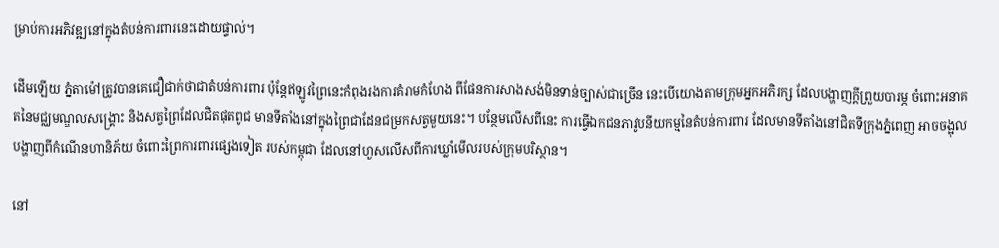ម្រាប់ការអភិវឌ្ឍនៅក្នុងតំបន់ការពារនេះដោយផ្ទាល់។

ដើមឡើយ ភ្នំតាម៉ៅត្រូវបានគេជឿជាក់ថាជាតំបន់ការពារ ប៉ុន្តែឥឡូវព្រៃនេះកំពុងរងការគំរាមកំហែង ពីផែនការសាងសង់មិនទាន់ច្បាស់ជាច្រើន នេះបើយោងតាមក្រុមអ្នកអភិរក្ស ដែលបង្ហាញក្តីព្រួយបារម្ភ ចំពោះអនាគតនៃមជ្ឈមណ្ឌលសង្គ្រោះ និងសត្វព្រៃដែលជិតផុតពូជ មានទីតាំងនៅក្នុងព្រៃជាដែនជម្រកសត្វមួយនេះ។ បន្ថែមលើសពីនេះ ការធ្វើឯកជនភាវូបនីយកម្មនៃតំបន់ការពារ ដែលមានទីតាំងនៅជិតទីក្រុងភ្នំពេញ អាចចង្អុលបង្ហាញពីកំណើនហានិភ័យ ចំពោះព្រៃការពារផ្សេងទៀត របស់កម្ពុជា ដែលនៅហួសលើសពីការឃ្លាំមើលរបស់ក្រុមបរិស្ថាន។

នៅ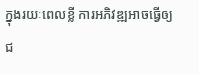ក្នុងរយៈពេលខ្លី ការអភិវឌ្ឍអាចធ្វើឲ្យជ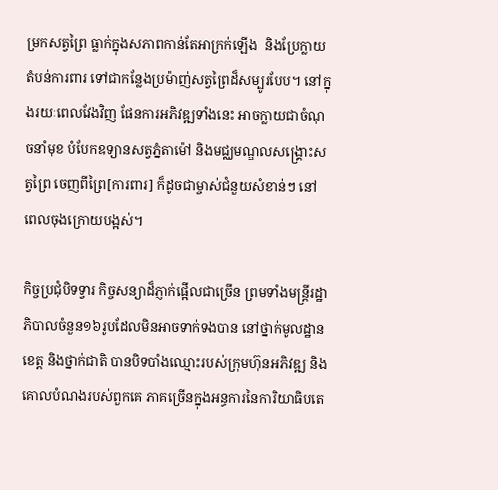ម្រកសត្វព្រៃ ធ្លាក់ក្នុងសភាពកាន់តែអាក្រក់ឡើង  និងប្រែក្លាយតំបន់ការពារ ទៅជាកន្លែងប្រម៉ាញ់សត្វព្រៃដ៏សម្បូរបែប។ នៅក្នុងរយៈពេលវែងវិញ ផែនការអភិវឌ្ឍទាំងនេះ អាចក្លាយជាចំណុចនាំមុខ បំបែកឧទ្យានសត្វភ្នំតាម៉ៅ និងមជ្ឈមណ្ឌលសង្គ្រោះសត្វព្រៃ ចេញពីព្រៃ[ការពារ] ក៏ដូចជាម្ចាស់ជំនួយសំខាន់ៗ នៅពេលចុងក្រោយបង្អស់។

កិច្ចប្រជុំបិទទ្វារ កិច្ចសន្យាដ៏ភ្ញាក់ផ្អើលជាច្រើន ព្រមទាំងមន្ត្រីរដ្ឋាភិបាលចំនួន១៦រូបដែលមិនអាចទាក់ទងបាន នៅថ្នាក់មូលដ្ឋាន ខេត្ត និងថ្នាក់ជាតិ បានបិទបាំងឈ្មោះរបស់ក្រុមហ៊ុនអភិវឌ្ឍ និង គោលបំណងរបស់ពួកគេ ភាគច្រើនក្នុងអន្ធការនៃការិយាធិបតេ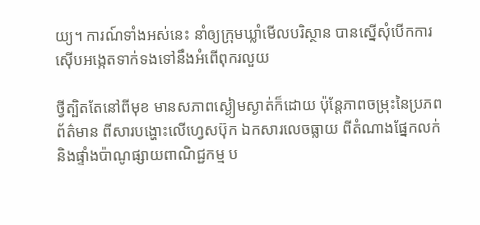យ្យ។ ការណ៍ទាំងអស់នេះ នាំឲ្យក្រុមឃ្លាំមើលបរិស្ថាន បានស្នើសុំបើកការស៊ើបអង្កេតទាក់ទងទៅនឹងអំពើពុករលួយ

ថ្វីត្បិតតែនៅពីមុខ មានសភាពស្ងៀមស្ងាត់ក៏ដោយ ប៉ុន្តែភាពចម្រុះនៃប្រភពព័ត៌មាន ពីសារបង្ហោះលើហ្វេសប៊ុក ឯកសារលេចធ្លាយ ពីតំណាងផ្នែកលក់ និងផ្ទាំងប៉ាណូផ្សាយពាណិជ្ជកម្ម ប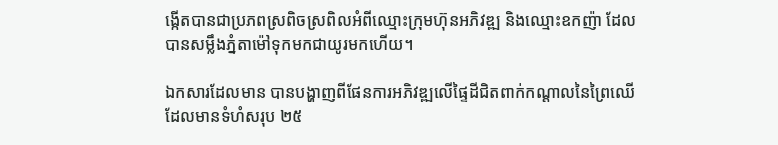ង្កើតបានជាប្រភពស្រពិចស្រពិលអំពីឈ្មោះក្រុមហ៊ុនអភិវឌ្ឍ និងឈ្មោះឧកញ៉ា ដែលបានសម្លឹងភ្នំតាម៉ៅទុកមកជាយូរមកហើយ។

ឯកសារដែលមាន បានបង្ហាញពីផែនការអភិវឌ្ឍលើផ្ទៃដីជិតពាក់កណ្តាលនៃព្រៃឈើ ដែលមានទំហំសរុប ២៥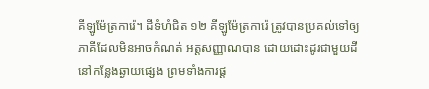គីឡូម៉ែត្រការ៉េ។ ដីទំហំជិត ១២ គីឡូម៉ែត្រការ៉េ ត្រូវបានប្រគល់ទៅឲ្យភាគីដែលមិនអាចកំណត់ អត្តសញ្ញាណបាន ដោយដោះដូរជាមួយដីនៅកន្លែងឆ្ងាយផ្សេង ព្រមទាំងការផ្ត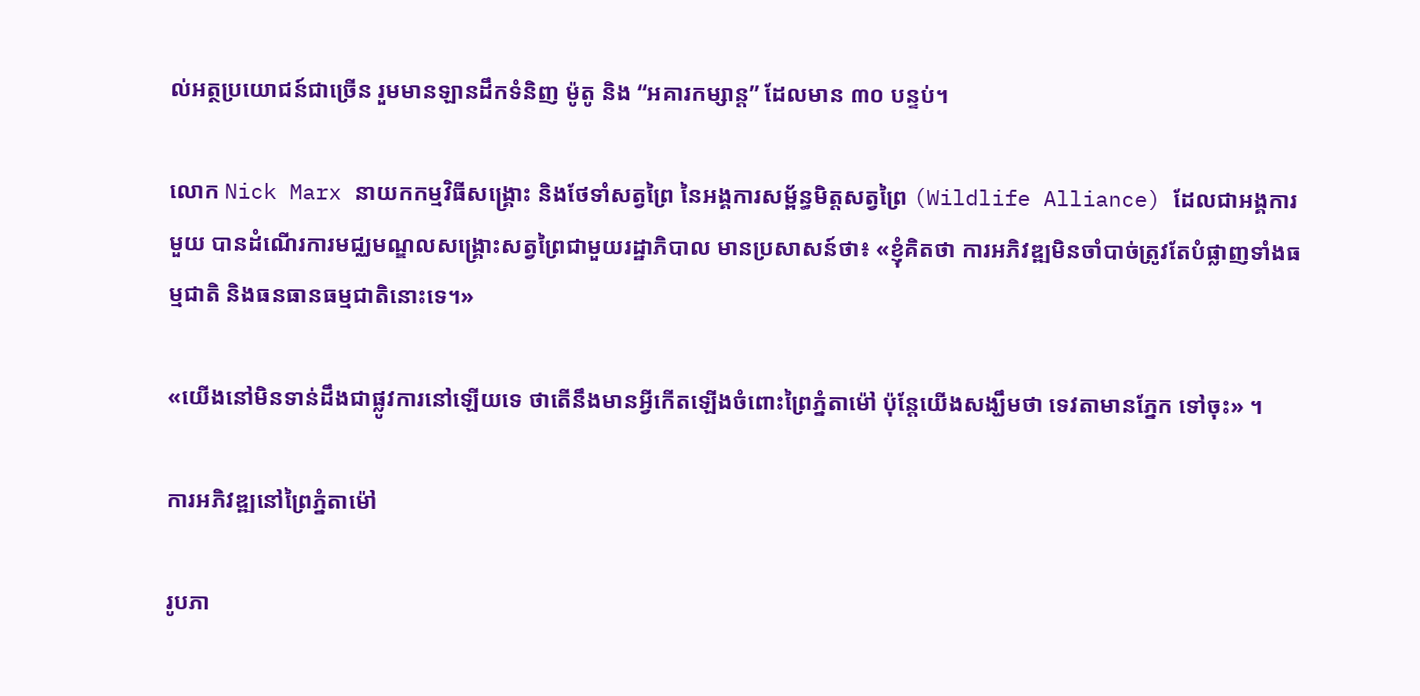ល់អត្ថប្រយោជន៍ជាច្រើន រួមមានឡានដឹកទំនិញ ម៉ូតូ និង “អគារកម្សាន្ត” ដែលមាន ៣០ បន្ទប់។

លោក Nick Marx នាយកកម្មវិធីសង្គ្រោះ និងថែទាំសត្វព្រៃ នៃអង្គការសម្ព័ន្ធមិត្តសត្វព្រៃ (Wildlife Alliance) ដែលជាអង្គការមួយ បានដំណើរការមជ្ឈមណ្ឌលសង្រ្គោះសត្វព្រៃជាមួយរដ្ឋាភិបាល មានប្រសាសន៍ថា៖ «ខ្ញុំគិតថា ការអភិវឌ្ឍមិនចាំបាច់ត្រូវតែបំផ្លាញទាំងធម្មជាតិ និងធនធានធម្មជាតិនោះទេ។»

«យើងនៅមិនទាន់ដឹងជាផ្លូវការនៅឡើយទេ ថាតើនឹងមានអ្វីកើតឡើងចំពោះព្រៃភ្នំតាម៉ៅ ប៉ុន្តែយើងសង្ឃឹមថា ទេវតាមានភ្នែក ទៅចុះ» ។

ការអភិវឌ្ឍនៅព្រៃភ្នំតាម៉ៅ

រូបភា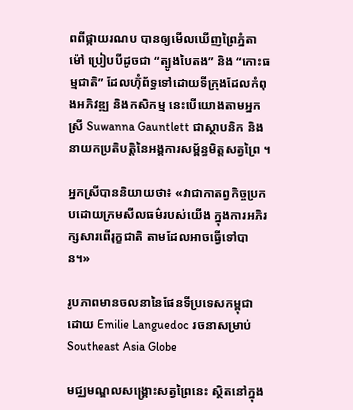ពពីផ្កាយរណប បានឲ្យមើលឃើញព្រៃភ្នំតាម៉ៅ ប្រៀបបីដូចជា “ត្បូងបៃតង” និង “កោះធម្មជាតិ” ដែលហ៊ុំព័ទ្ធទៅដោយទីក្រុងដែលកំពុងអភិវឌ្ឍ និងកសិកម្ម នេះបើយោងតាមអ្នកស្រី Suwanna Gauntlett ជាស្ថាបនិក និងនាយកប្រតិបត្តិនៃអង្គការសម្ព័ន្ធមិត្តសត្វព្រៃ ។

អ្នកស្រីបាននិយាយថា៖ «វាជាកាតព្វកិច្ចប្រកបដោយក្រមសីលធម៌របស់យើង ក្នុងការអភិរក្សសារពើរុក្ខជាតិ តាមដែលអាចធ្វើទៅបាន។»

រូបភាពមានចលនានៃផែនទីប្រទេសកម្ពុជា ដោយ Emilie Languedoc រចនាសម្រាប់ Southeast Asia Globe

មជ្ឈមណ្ឌលសង្គ្រោះសត្វព្រៃនេះ ស្ថិតនៅក្នុង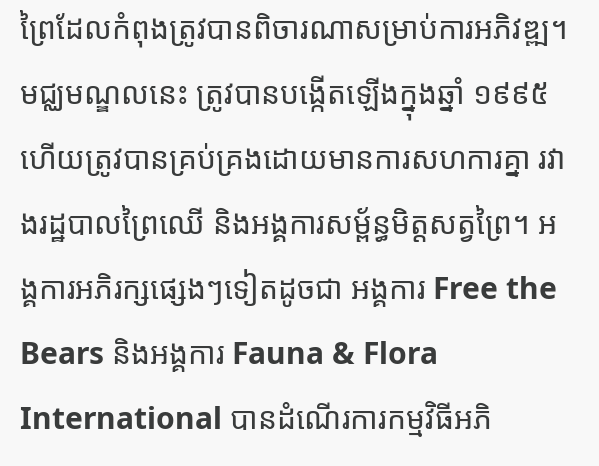ព្រៃដែលកំពុងត្រូវបានពិចារណាសម្រាប់ការអភិវឌ្ឍ។ មជ្ឈមណ្ឌលនេះ ត្រូវបានបង្កើតឡើងក្នុងឆ្នាំ ១៩៩៥ ហើយត្រូវបានគ្រប់គ្រងដោយមានការសហការគ្នា រវាងរដ្ឋបាលព្រៃឈើ និងអង្គការសម្ព័ន្ធមិត្តសត្វព្រៃ។ អង្គការអភិរក្សផ្សេងៗទៀតដូចជា អង្គការ Free the Bears និងអង្គការ Fauna & Flora International បានដំណើរការកម្មវិធីអភិ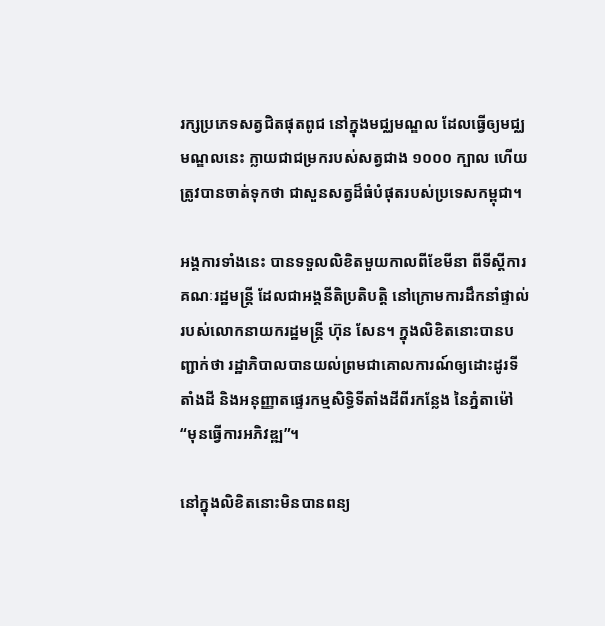រក្សប្រភេទសត្វជិតផុតពូជ នៅក្នុងមជ្ឈមណ្ឌល ដែលធ្វើឲ្យមជ្ឈមណ្ឌលនេះ ក្លាយជាជម្រករបស់សត្វជាង ១០០០ ក្បាល ហើយត្រូវបានចាត់ទុកថា ជាសួនសត្វដ៏ធំបំផុតរបស់ប្រទេសកម្ពុជា។

អង្គការទាំងនេះ បានទទួលលិខិតមួយកាលពីខែមីនា ពីទីស្តីការគណៈរដ្ឋមន្ត្រី ដែលជាអង្គនីតិប្រតិបត្តិ នៅក្រោមការដឹកនាំផ្ទាល់របស់លោកនាយករដ្ឋមន្ត្រី ហ៊ុន សែន។ ក្នុងលិខិតនោះបានបញ្ជាក់ថា រដ្ឋាភិបាលបានយល់ព្រមជាគោលការណ៍ឲ្យដោះដូរទីតាំងដី និងអនុញ្ញាតផ្ទេរកម្មសិទ្ធិទីតាំងដីពីរកន្លែង នៃភ្នំតាម៉ៅ “មុនធ្វើការអភិវឌ្ឍ”។

នៅក្នុងលិខិតនោះមិនបានពន្យ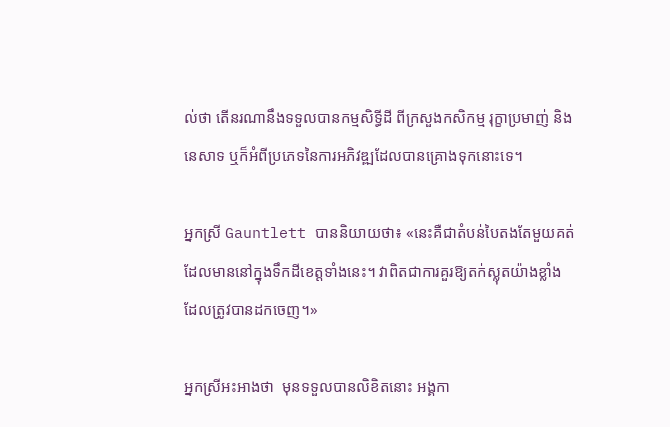ល់ថា តើនរណានឹងទទួលបានកម្មសិទ្ធីដី ពីក្រសួងកសិកម្ម រុក្ខាប្រមាញ់ និងនេសាទ ឬក៏អំពីប្រភេទនៃការអភិវឌ្ឍដែលបានគ្រោងទុកនោះទេ។

អ្នកស្រី Gauntlett បាននិយាយថា៖ «នេះគឺជាតំបន់បៃតងតែមួយគត់ ដែលមាននៅក្នុងទឹកដីខេត្តទាំងនេះ។ វាពិតជាការគួរឱ្យតក់ស្លុតយ៉ាងខ្លាំង ដែលត្រូវបានដកចេញ។»

អ្នកស្រីអះអាងថា  មុនទទួលបានលិខិតនោះ អង្គកា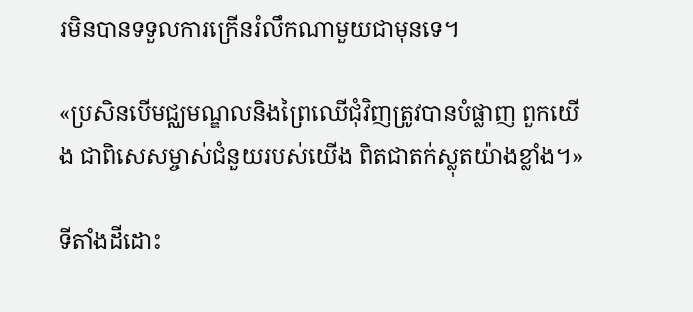រមិនបានទទួលការក្រើនរំលឹកណាមួយជាមុនទេ។

«ប្រសិនបើមជ្ឈមណ្ឌលនិងព្រៃឈើជុំវិញត្រូវបានបំផ្លាញ ពួកយើង ជាពិសេសម្ចាស់ជំនួយរបស់យើង ពិតជាតក់ស្លុតយ៉ាងខ្លាំង។»

ទីតាំងដីដោះ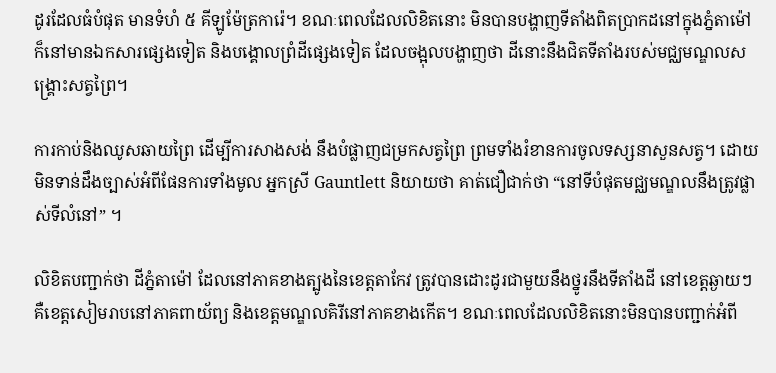ដូរដែលធំបំផុត មានទំហំ ៥ គីឡូម៉ែត្រការ៉េ។ ខណៈពេលដែលលិខិតនោះ មិនបានបង្ហាញទីតាំងពិតប្រាកដនៅក្នុងភ្នំតាម៉ៅ ក៏នៅមានឯកសារផ្សេងទៀត និងបង្គោលព្រំដីផ្សេងទៀត ដែលចង្អុលបង្ហាញថា ដីនោះនឹងជិតទីតាំងរបស់មជ្ឈមណ្ឌលសង្គ្រោះសត្វព្រៃ។

ការកាប់និងឈូសឆាយព្រៃ ដើម្បីការសាងសង់ នឹងបំផ្លាញជម្រកសត្វព្រៃ ព្រមទាំងរំខានការចូលទស្សនាសួនសត្វ។ ដោយមិនទាន់ដឹងច្បាស់អំពីផែនការទាំងមូល អ្នកស្រី Gauntlett និយាយថា គាត់ជឿជាក់ថា “នៅទីបំផុតមជ្ឈមណ្ឌលនឹងត្រូវផ្លាស់ទីលំនៅ” ។

លិខិតបញ្ជាក់ថា ដីភ្នំតាម៉ៅ ដែលនៅភាគខាងត្បូងនៃខេត្តតាកែវ ត្រូវបានដោះដូរជាមួយនឹងថ្នូរនឹងទីតាំងដី នៅខេត្តឆ្ងាយៗ គឺខេត្តសៀមរាបនៅភាគពាយ័ព្យ និងខេត្តមណ្ឌលគិរីនៅភាគខាងកើត។ ខណៈពេលដែលលិខិតនោះមិនបានបញ្ជាក់អំពី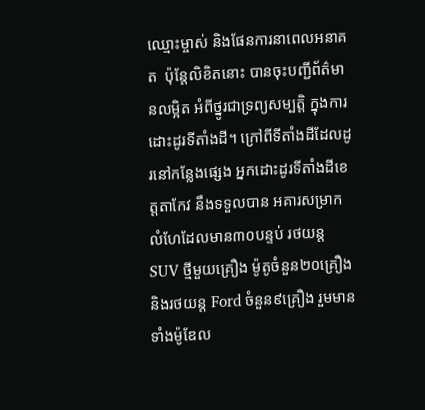ឈ្មោះម្ចាស់ និងផែនការនាពេលអនាគត  ប៉ុន្តែលិខិតនោះ បានចុះបញ្ជីព័ត៌មានលម្អិត អំពីថ្នូរជាទ្រព្យសម្បត្តិ ក្នុងការដោះដូរទីតាំងដី។ ក្រៅពីទីតាំងដីដែលដូរនៅកន្លែងផ្សេង អ្នកដោះដូរទីតាំងដីខេត្តតាកែវ នឹងទទួលបាន អគារសម្រាកលំហែដែលមាន៣០បន្ទប់ រថយន្ត SUV ថ្មីមួយគ្រឿង ម៉ូតូចំនួន២០គ្រឿង និងរថយន្ត Ford ចំនួន៩គ្រឿង រួមមានទាំងម៉ូឌែល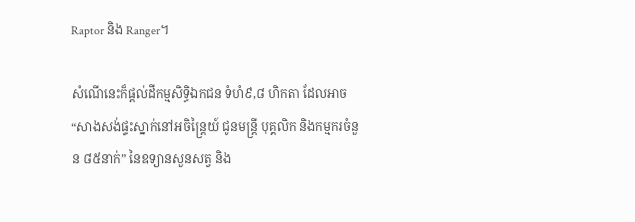Raptor និង Ranger។

សំណើនេះក៏ផ្តល់ដីកម្មសិទ្ធិឯកជន ទំហំ៩,៨ ហិកតា ដែលអាច “សាងសង់ផ្ទះស្នាក់នៅអចិន្ត្រៃយ៍ ជូនមន្ត្រី បុគ្គលិក និងកម្មករចំនួន ៨៥នាក់” នៃឧទ្យានសួនសត្វ និង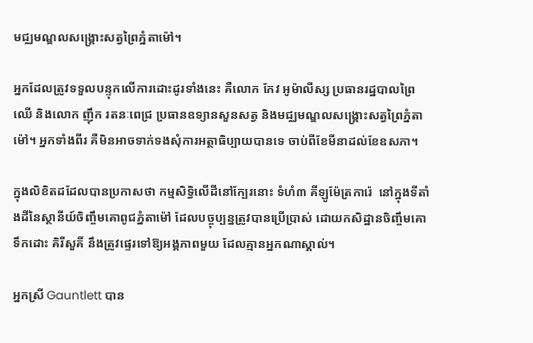មជ្ឈមណ្ឌលសង្គ្រោះសត្វព្រៃភ្នំតាម៉ៅ។

អ្នកដែលត្រូវទទួលបន្ទុកលើការដោះដូរទាំងនេះ គឺលោក កែវ អូម៉ាលីស្ស ប្រធានរដ្ឋបាលព្រៃឈើ និងលោក ញ៉ឹក រតនៈពេជ្រ ប្រធានឧទ្យានសួនសត្វ និងមជ្ឈមណ្ឌលសង្គ្រោះសត្វព្រៃភ្នំតាម៉ៅ។ អ្នកទាំងពីរ គឺមិនអាចទាក់ទងសុំការអត្ថាធិប្បាយបានទេ ចាប់ពីខែមីនាដល់ខែឧសភា។

ក្នុងលិខិតដដែលបានប្រកាសថា កម្មសិទ្ធិលើដីនៅក្បែរនោះ ទំហំ៣ គីឡូម៉ែត្រការ៉េ  នៅក្នុងទីតាំងដីនៃស្ថានីយ៍ចិញ្ចឹមគោពូជភ្នំតាម៉ៅ ដែលបច្ចុប្បន្នត្រូវបានប្រើប្រាស់ ដោយកសិដ្ឋានចិញ្ចឹមគោទឹកដោះ គិរីសួគិ៍ នឹងត្រូវផ្ទេរទៅឱ្យអង្គភាពមួយ ដែលគ្មានអ្នកណាស្គាល់។

អ្នកស្រី Gauntlett បាន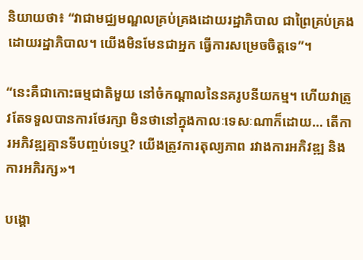និយាយថា៖ “វាជាមជ្ឈមណ្ឌលគ្រប់គ្រងដោយរដ្ឋាភិបាល ជាព្រៃគ្រប់គ្រងដោយរដ្ឋាភិបាល។ យើងមិនមែនជាអ្នក ធ្វើការសម្រេចចិត្តទេ”។

“នេះគឺជាកោះធម្មជាតិមួយ នៅចំកណ្តាលនៃនគរូបនីយកម្ម។ ហើយវាត្រូវតែទទួលបានការថែរក្សា មិនថានៅក្នុងកាលៈទេសៈណាក៏ដោយ… តើការអភិវឌ្ឍគ្មានទីបញ្ចប់ទេឬ? យើងត្រូវការតុល្យភាព រវាងការអភិវឌ្ឍ និងការអភិរក្ស»។

បង្គោ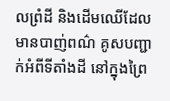លព្រំដី និងដើមឈើដែលមានបាញ់ពណ៌ គូសបញ្ជាក់អំពីទីតាំងដី នៅក្នុងព្រៃ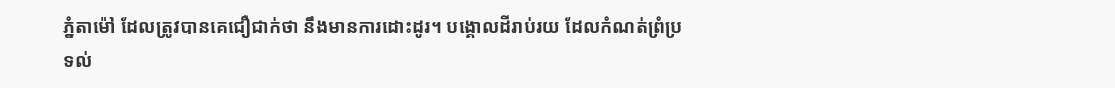ភ្នំតាម៉ៅ ដែលត្រូវបានគេជឿជាក់ថា នឹងមានការដោះដូរ។ បង្គោលដីរាប់រយ ដែលកំណត់ព្រំប្រទល់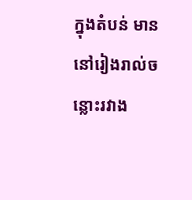ក្នុងតំបន់ មាននៅរៀងរាល់ចន្លោះរវាង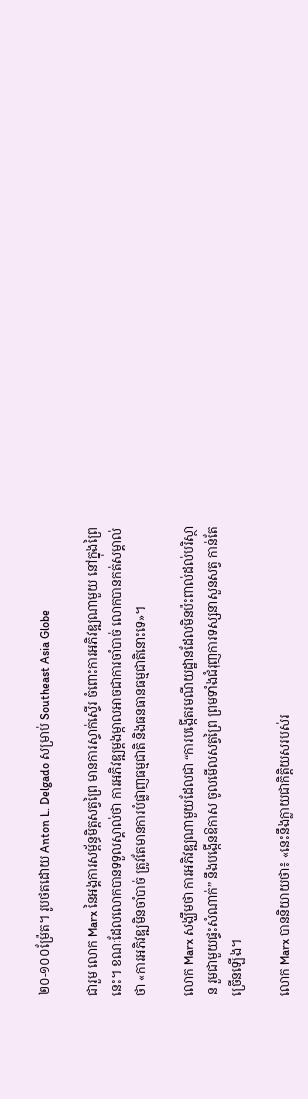២០-១០០ម៉្រែត។ រូបថតដោយ Anton L. Delgado សម្រាប់ Southeast Asia Globe

ជារួម លោក Marx នៃអង្គការសម្ព័ន្ធមិត្តសត្វព្រៃ មានការស្ទាក់ស្ទើរ ចំពោះការអភិវឌ្ឍណាមួយ នៅក្នុងព្រៃនេះ។ ខណៈដែលលោកបានទទួលស្គាល់ថា ការអភិវឌ្ឍម្តងម្កាលអាចជាការចាំបាច់ លោកបានកត់សម្គាល់ថា «ការអភិវឌ្ឍមិនចាំបាច់ ត្រូវតែមានការបំផ្លាញធម្មជាតិ និងធនធានធម្មជាតិនោះទេ»។

លោក Marx សង្ឃឹមថា ការអភិវឌ្ឍណាមួយដែលជា “ការបង្កើតរមណីយដ្ឋានដែលមិនប៉ះពាល់ដល់បរិស្ថាន រួមជាមួយផ្ទះសំណាក់” នឹងបង្កើនឱកាស ចូលមើលសត្វព្រៃ ព្រមទាំងជំរុញការទស្សនាសួនសត្វ កាន់តែច្រើនឡើង។

លោក Marx បាននិយាយថា៖ «នេះនឹងក្លាយជាកិត្តិយសរបស់រ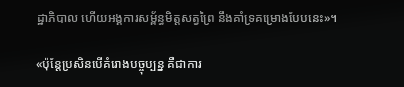ដ្ឋាភិបាល ហើយអង្គការសម្ព័ន្ធមិត្តសត្វព្រៃ នឹងគាំទ្រគម្រោងបែបនេះ»។

«ប៉ុន្តែប្រសិនបើគំរោងបច្ចុប្បន្ន គឺជាការ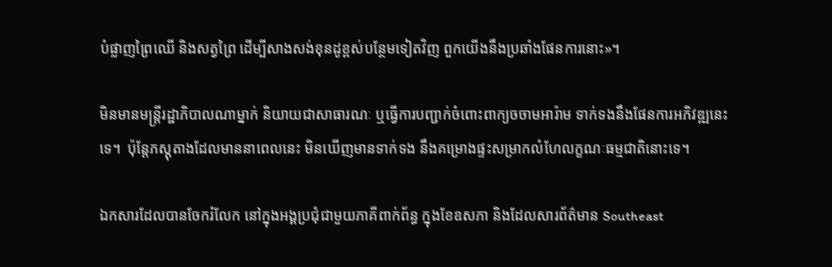បំផ្លាញព្រៃឈើ និងសត្វព្រៃ ដើម្បីសាងសង់ខុនដូខ្ពស់បន្ថែមទៀតវិញ ពួកយើងនឹងប្រឆាំងផែនការនោះ»។

មិនមានមន្ត្រីរដ្ឋាភិបាលណាម្នាក់ និយាយជាសាធារណៈ ឬធ្វើការបញ្ជាក់ចំពោះពាក្យចចាមអារ៉ាម ទាក់ទងនឹងផែនការអភិវឌ្ឍនេះទេ។  ប៉ុន្តែភស្តុតាងដែលមាននាពេលនេះ មិនឃើញមានទាក់ទង នឹងគម្រោងផ្ទះសម្រាកលំហែលក្ខណៈធម្មជាតិនោះទេ។

ឯកសារដែលបានចែករំលែក នៅក្នុងអង្គប្រជុំជាមួយភាគីពាក់ព័ន្ធ ក្នុងខែឧសភា និងដែលសារព័ត៌មាន Southeast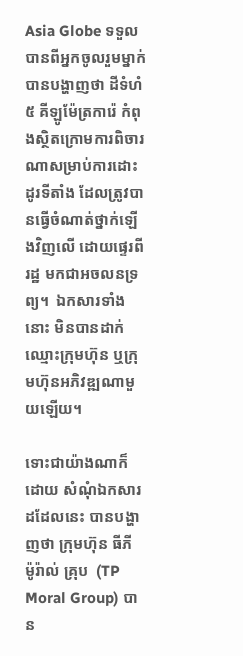Asia Globe ទទួលបានពីអ្នកចូលរួមម្នាក់ បានបង្ហាញថា ដីទំហំ ៥ គីឡូម៉ែត្រការ៉េ កំពុងស្ថិតក្រោមការពិចារណាសម្រាប់ការដោះដូរទីតាំង ដែលត្រូវបានធ្វើចំណាត់ថ្នាក់ឡើងវិញលើ ដោយផ្ទេរពីរដ្ឋ មកជាអចលនទ្រព្យ។  ឯកសារទាំងនោះ មិនបានដាក់ឈ្មោះក្រុមហ៊ុន ឬក្រុមហ៊ុនអភិវឌ្ឍណាមួយឡើយ។

ទោះជាយ៉ាងណាក៏ដោយ សំណុំឯកសារដដែលនេះ បានបង្ហាញថា ក្រុមហ៊ុន ធីភី ម៉ូរ៉ាល់ គ្រុប  (TP Moral Group) បាន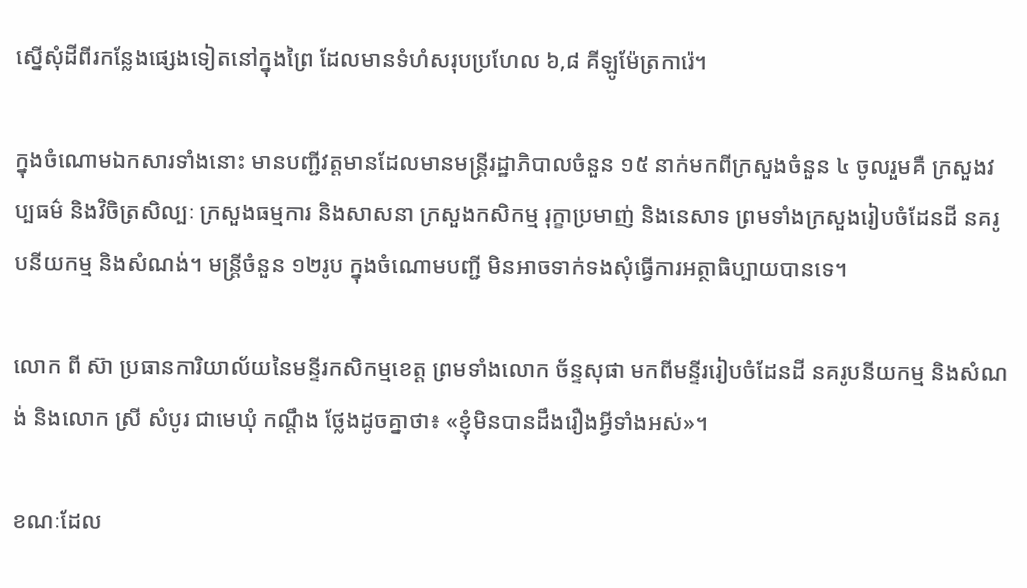ស្នើសុំដីពីរកន្លែងផ្សេងទៀតនៅក្នុងព្រៃ ដែលមានទំហំសរុបប្រហែល ៦,៨ គីឡូម៉ែត្រការ៉េ។

ក្នុងចំណោមឯកសារទាំងនោះ មានបញ្ជីវត្តមានដែលមានមន្ត្រីរដ្ឋាភិបាលចំនួន ១៥ នាក់មកពីក្រសួងចំនួន ៤ ចូលរួមគឺ ក្រសួងវប្បធម៌ និងវិចិត្រសិល្បៈ ក្រសួងធម្មការ និងសាសនា ក្រសួងកសិកម្ម រុក្ខាប្រមាញ់ និងនេសាទ ព្រមទាំងក្រសួងរៀបចំដែនដី នគរូបនីយកម្ម និងសំណង់។ មន្ត្រីចំនួន ១២រូប ក្នុងចំណោមបញ្ជី មិនអាចទាក់ទងសុំធ្វើការអត្ថាធិប្បាយបានទេ។

លោក ពី ស៊ា ប្រធានការិយាល័យនៃមន្ទីរកសិកម្មខេត្ត ព្រមទាំងលោក ច័ន្ទសុផា មកពីមន្ទីររៀបចំដែនដី នគរូបនីយកម្ម និងសំណង់ និងលោក ស្រី សំបូរ ជាមេឃុំ កណ្តឹង ថ្លែងដូចគ្នាថា៖ «ខ្ញុំមិនបានដឹងរឿងអ្វីទាំងអស់»។

ខណៈដែល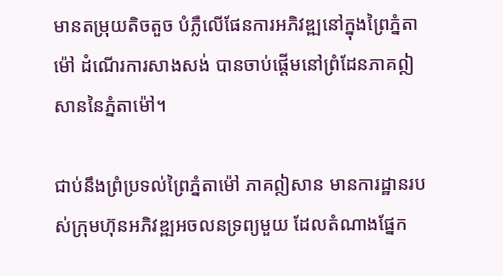មានតម្រុយតិចតួច បំភ្លឺលើផែនការអភិវឌ្ឍនៅក្នុងព្រៃភ្នំតាម៉ៅ ដំណើរការសាងសង់ បានចាប់ផ្តើមនៅព្រំដែនភាគឦសាននៃភ្នំតាម៉ៅ។

ជាប់នឹងព្រំប្រទល់ព្រៃភ្នំតាម៉ៅ ភាគឦសាន មានការដ្ឋានរបស់ក្រុមហ៊ុនអភិវឌ្ឍអចលនទ្រព្យមួយ ដែលតំណាងផ្នែក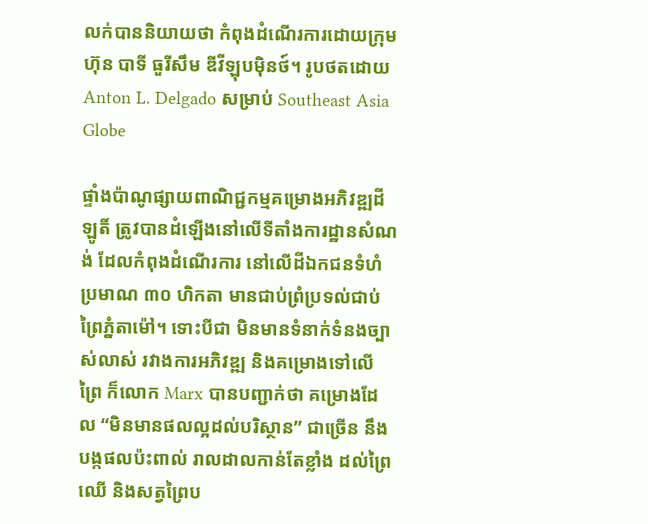លក់បាននិយាយថា កំពុងដំណើរការដោយក្រុមហ៊ុន បាទី ធួរីសឹម ឌីវីឡុបម៉ិនថ៍។ រូបថតដោយ Anton L. Delgado សម្រាប់ Southeast Asia Globe

ផ្ទាំងប៉ាណូផ្សាយពាណិជ្ជកម្មគម្រោងអភិវឌ្ឍដីឡូតិ៍ ត្រូវបានដំឡើងនៅលើទីតាំងការដ្ឋានសំណង់ ដែលកំពុងដំណើរការ នៅលើដីឯកជនទំហំប្រមាណ ៣០ ហិកតា មានជាប់ព្រំប្រទល់ជាប់ព្រៃភ្នំតាម៉ៅ។ ទោះបីជា មិនមានទំនាក់ទំនងច្បាស់លាស់ រវាងការអភិវឌ្ឍ និងគម្រោងទៅលើព្រៃ ក៏លោក Marx បានបញ្ជាក់ថា គម្រោងដែល “មិនមានផលល្អដល់បរិស្ថាន” ជាច្រើន នឹងបង្កផលប៉ះពាល់ រាលដាលកាន់តែខ្លាំង ដល់ព្រៃឈើ និងសត្វព្រៃប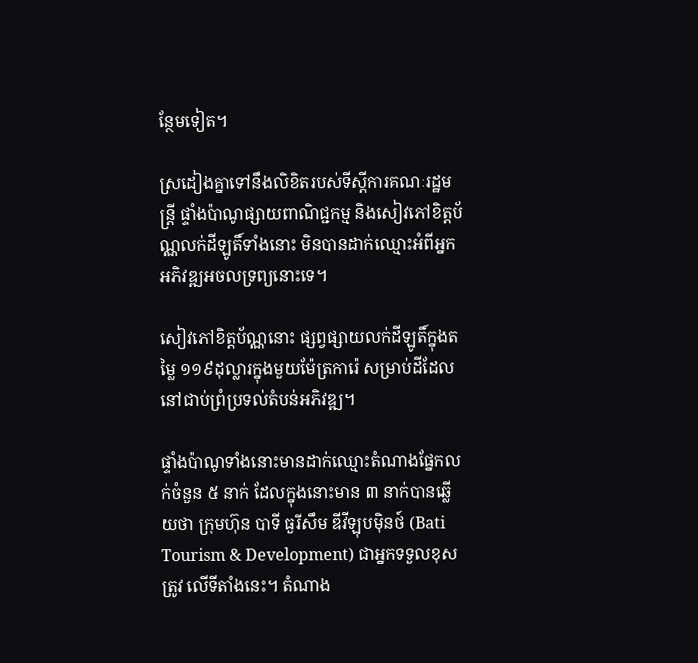ន្ថែមទៀត។

ស្រដៀងគ្នាទៅនឹងលិខិតរបស់ទីស្តីការគណៈរដ្ឋមន្ត្រី ផ្ទាំងប៉ាណូផ្សាយពាណិជ្ជកម្ម និងសៀវភៅខិត្តប័ណ្ណលក់ដីឡូតិ៍ទាំងនោះ មិនបានដាក់ឈ្មោះអំពីអ្នកអភិវឌ្ឍអចលទ្រព្យនោះទេ។

សៀវភៅខិត្តប័ណ្ណនោះ ផ្សព្វផ្សាយលក់ដីឡូតិ៍ក្នុងតម្លៃ ១១៩ដុល្លារក្នុងមួយម៉ែត្រការ៉េ សម្រាប់ដីដែលនៅជាប់ព្រំប្រទល់តំបន់អភិវឌ្ឍ។

ផ្ទាំងប៉ាណូទាំងនោះមានដាក់ឈ្មោះតំណាងផ្នែកលក់ចំនួន ៥ នាក់ ដែលក្នុងនោះមាន ៣ នាក់បានឆ្លើយថា ក្រុមហ៊ុន បាទី ធួរីសឹម ឌីវីឡុបម៉ិនថ៍ (Bati Tourism & Development) ជាអ្នកទទួលខុសត្រូវ លើទីតាំងនេះ។ តំណាង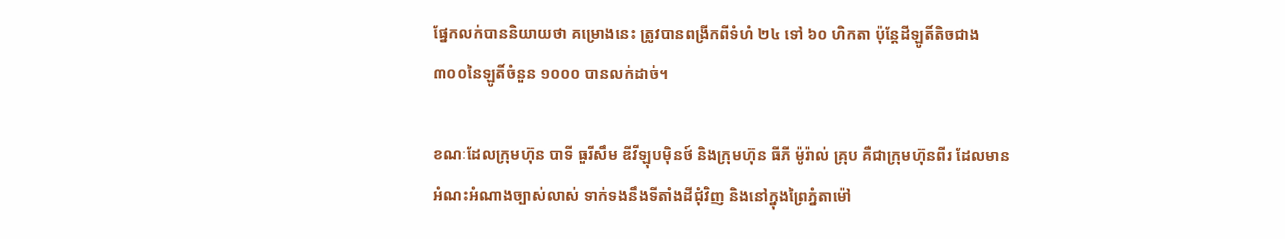ផ្នែកលក់បាននិយាយថា គម្រោងនេះ ត្រូវបានពង្រីកពីទំហំ ២៤ ទៅ ៦០ ហិកតា ប៉ុន្តែដីឡូតិ៍តិចជាង ៣០០នៃឡូតិ៍ចំនួន ១០០០ បានលក់ដាច់។

ខណៈដែលក្រុមហ៊ុន បាទី ធួរីសឹម ឌីវីឡុបម៉ិនថ៍ និងក្រុមហ៊ុន ធីភី ម៉ូរ៉ាល់ គ្រុប គឺជាក្រុមហ៊ុនពីរ ដែលមានអំណះអំណាងច្បាស់លាស់ ទាក់ទងនឹងទីតាំងដីជុំវិញ និងនៅក្នុងព្រៃភ្នំតាម៉ៅ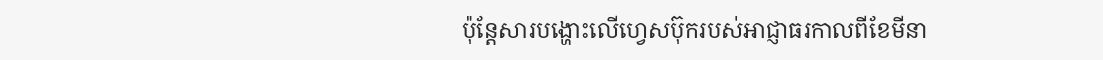ប៉ុន្តែសារបង្ហោះលើហ្វេសប៊ុករបស់អាជ្ញាធរកាលពីខែមីនា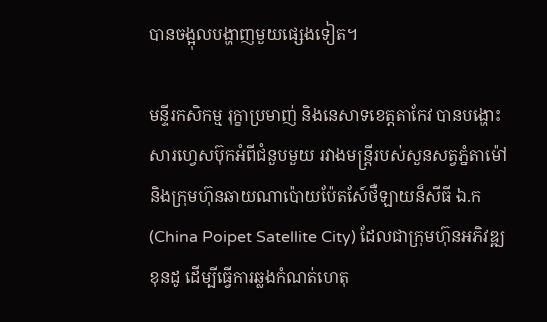បានចង្អុលបង្ហាញមួយផ្សេងទៀត។

មន្ទីរកសិកម្ម រុក្ខាប្រមាញ់ និងនេសាទខេត្តតាកែវ បានបង្ហោះសារហ្វេសប៊ុកអំពីជំនួបមួយ រវាងមន្ត្រីរបស់សួនសត្វភ្នំតាម៉ៅ និងក្រុមហ៊ុនឆាយណាប៉ោយប៉ែតសែ៍ថឺឡាយន៏សីធី ឯ.ក (China Poipet Satellite City) ដែលជាក្រុមហ៊ុនអភិវឌ្ឍខុនដូ ដើម្បីធ្វើការឆ្លងកំណត់ហេតុ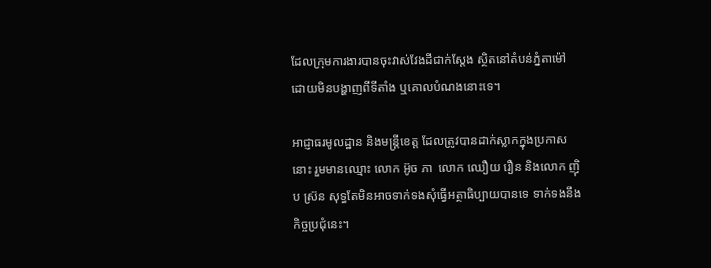ដែលក្រុមការងារបានចុះវាស់វែងដីជាក់ស្តែង ស្ថិតនៅតំបន់ភ្នំតាម៉ៅ ដោយមិនបង្ហាញពីទីតាំង ឬគោលបំណងនោះទេ។

អាជ្ញាធរមូលដ្ឋាន និងមន្ត្រីខេត្ត ដែលត្រូវបានដាក់ស្លាកក្នុងប្រកាសនោះ រួមមានឈ្មោះ លោក អ៊ូច ភា  លោក ឈឿយ រឿន និងលោក ញ៉ិប ស្រ៊ន សុទ្ធតែមិនអាចទាក់ទងសុំធ្វើអត្ថាធិប្បាយបានទេ ទាក់ទងនឹងកិច្ចប្រជុំនេះ។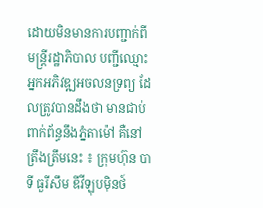ដោយមិនមានការបញ្ជាក់ពីមន្ត្រីរដ្ឋាភិបាល បញ្ជីឈ្មោះអ្នកអភិវឌ្ឍអចលនទ្រព្យ ដែលត្រូវបានដឹងថា មានជាប់ពាក់ព័ន្ធនឹងភ្នំតាម៉ៅ គឺនៅត្រឹងត្រឹមនេះ ៖ ក្រុមហ៊ុន បាទី ធួរីសឹម ឌីវីឡុបម៉ិនថ៍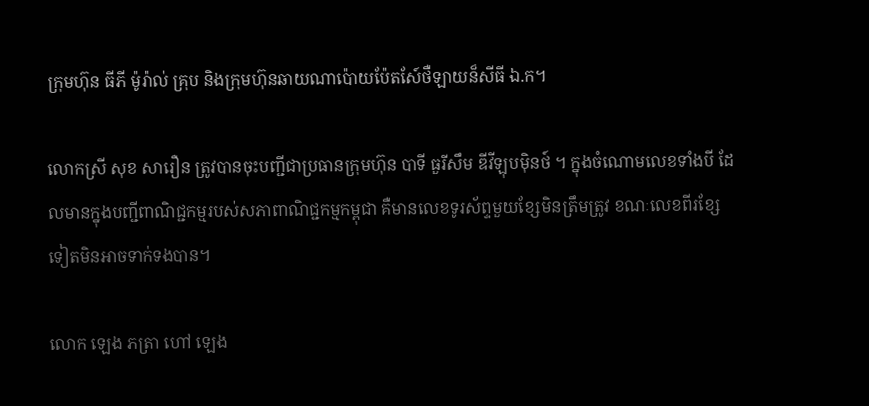ក្រុមហ៊ុន ធីភី ម៉ូរ៉ាល់ គ្រុប និងក្រុមហ៊ុនឆាយណាប៉ោយប៉ែតសែ៍ថឺឡាយន៏សីធី ឯ.ក។

លោកស្រី សុខ សារឿន ត្រូវបានចុះបញ្ជីជាប្រធានក្រុមហ៊ុន បាទី ធួរីសឹម ឌីវីឡុបម៉ិនថ៍ ។ ក្នុងចំណោមលេខទាំងបី ដែលមានក្នុងបញ្ជីពាណិជ្ជកម្មរបស់សភាពាណិជ្ជកម្មកម្ពុជា គឺមានលេខទូរស័ព្ទមួយខ្សែមិនត្រឹមត្រូវ ខណៈលេខពីរខ្សែទៀតមិនអាចទាក់ទងបាន។

លោក ឡេង ភត្រា ហៅ ឡេង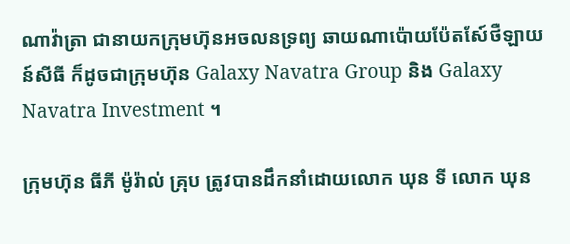ណាវ៉ាត្រា ជានាយកក្រុមហ៊ុនអចលនទ្រព្យ ឆាយណាប៉ោយប៉ែតសែ៍ថឺឡាយន៍សីធី ក៏ដូចជាក្រុមហ៊ុន Galaxy Navatra Group និង Galaxy Navatra Investment ។

ក្រុមហ៊ុន ធីភី ម៉ូរ៉ាល់ គ្រុប ត្រូវបានដឹកនាំដោយលោក ឃុន ទី លោក ឃុន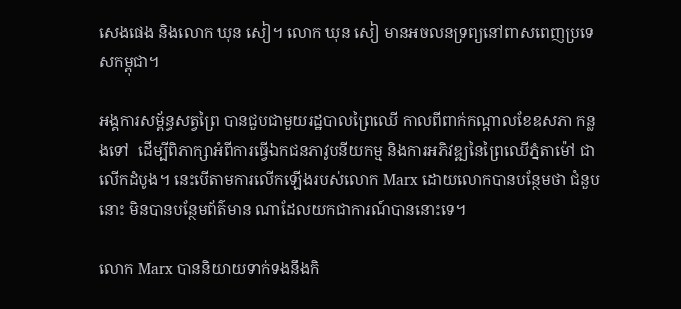សេងផេង និងលោក ឃុន សៀ។ លោក ឃុន សៀ មានអចលនទ្រព្យនៅពាសពេញប្រទេសកម្ពុជា។

អង្គការសម្ព័ន្ធសត្វព្រៃ បានជួបជាមួយរដ្ឋបាលព្រៃឈើ កាលពីពាក់កណ្តាលខែឧសភា កន្លងទៅ  ដើម្បីពិភាក្សាអំពីការធ្វើឯកជនភាវូបនីយកម្ម និងការអភិវឌ្ឍនៃព្រៃឈើភ្នំតាម៉ៅ ជាលើកដំបូង។ នេះបើតាមការលើកឡើងរបស់លោក Marx ដោយលោកបានបន្ថែមថា ជំនួបនោះ មិនបានបន្ថែមព័ត៌មាន ណាដែលយកជាការណ៍បាននោះទេ។

លោក Marx បាននិយាយទាក់ទងនឹងកិ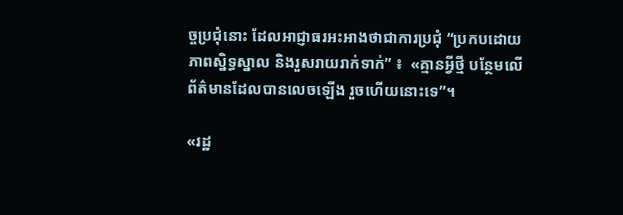ច្ចប្រជុំនោះ ដែលអាជ្ញាធរអះអាងថាជាការប្រជុំ “ប្រកបដោយភាពស្និទ្ធស្នាល និងរួសរាយរាក់ទាក់” ៖  «គ្មានអ្វីថ្មី បន្ថែមលើព័ត៌មានដែលបានលេចឡើង រួចហើយនោះទេ”។

«រដ្ឋ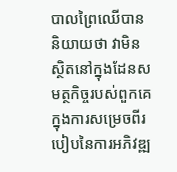បាលព្រៃឈើបាននិយាយថា វាមិនស្ថិតនៅក្នុងដែនសមត្ថកិច្ចរបស់ពួកគេ ក្នុងការសម្រេចពីរបៀបនៃការអភិវឌ្ឍ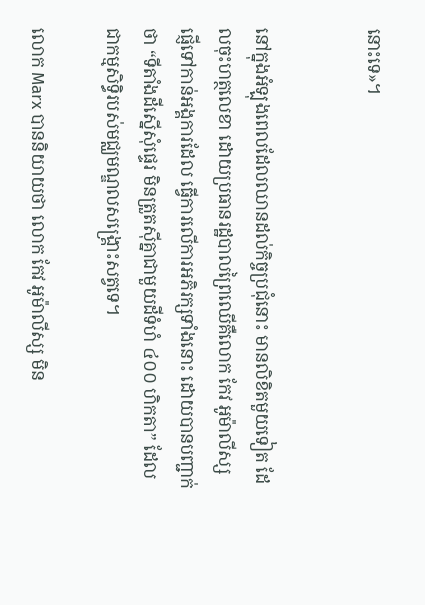នោះទេ»។


នៅក្នុងអំឡុងពេលដែលឈានដល់កិច្ចប្រជុំនោះ មានលិខិតមួយទៀត ដែលចុះហត្ថលេខា ដោយប្រធានរដ្ឋបាលព្រៃឈើគឺលោក កែវ អូម៉ាលីស្ស ផ្ញើទៅកាន់អង្គការដែល ធ្វើការលើការអភិរក្សទាំងនោះ ដោយបានបញ្ជាក់ថា “ទីតាំងដីស្នើសុំផ្ទេរ មិនត្រួតស៊ីគ្នាជាមួយដីទំហំ ៤០០ ហិកតា” ដែលជាកម្មសិទ្ធិរបស់មជ្ឈមណ្ឌលសង្គ្រោះសត្វទេ។

លោក Marx បាននិយាយថា លោក កែវ អូម៉ាលីស្ស មិន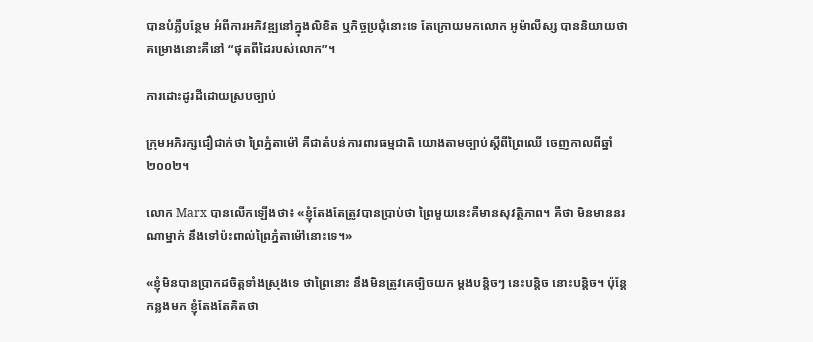បានបំភ្លឺបន្ថែម អំពីការអភិវឌ្ឍនៅក្នុងលិខិត ឬកិច្ចប្រជុំនោះទេ តែក្រោយមកលោក អូម៉ាលីស្ស បាននិយាយថា គម្រោងនោះគឺនៅ “ផុតពីដៃរបស់លោក”។

ការដោះដូរដីដោយស្របច្បាប់

ក្រុមអភិរក្សជឿជាក់ថា ព្រៃភ្នំតាម៉ៅ គឺជាតំបន់ការពារធម្មជាតិ យោងតាមច្បាប់ស្តីពីព្រៃឈើ ចេញកាលពីឆ្នាំ២០០២។

លោក Marx បានលើកឡើងថា៖ «ខ្ញុំតែងតែត្រូវបានប្រាប់ថា ព្រៃមួយនេះគឺមានសុវត្ថិភាព។ គឺថា មិនមាននរណាម្នាក់ នឹងទៅប៉ះពាល់ព្រៃភ្នំតាម៉ៅនោះទេ។»

«ខ្ញុំមិនបានប្រាកដចិត្តទាំងស្រុងទេ ថាព្រៃនោះ នឹងមិនត្រូវគេច្បិចយក ម្តងបន្តិចៗ នេះបន្តិច នោះបន្តិច។ ប៉ុន្តែកន្លងមក ខ្ញុំតែងតែគិតថា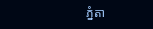ភ្នំតា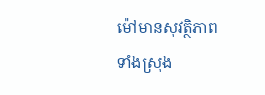ម៉ៅមានសុវត្ថិភាពទាំងស្រុង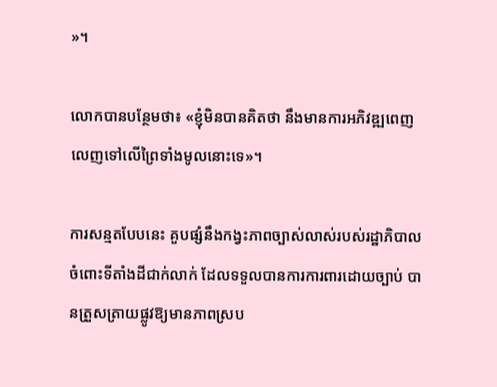»។

លោកបានបន្ថែមថា៖ «ខ្ញុំមិនបានគិតថា នឹងមានការអភិវឌ្ឍពេញលេញទៅលើព្រៃទាំងមូលនោះទេ»។

ការសន្មតបែបនេះ គួបផ្សំនឹងកង្វះភាពច្បាស់លាស់របស់រដ្ឋាភិបាល ចំពោះទីតាំងដីជាក់លាក់ ដែលទទួលបានការការពារដោយច្បាប់ បានត្រួសត្រាយផ្លូវឱ្យមានភាពស្រប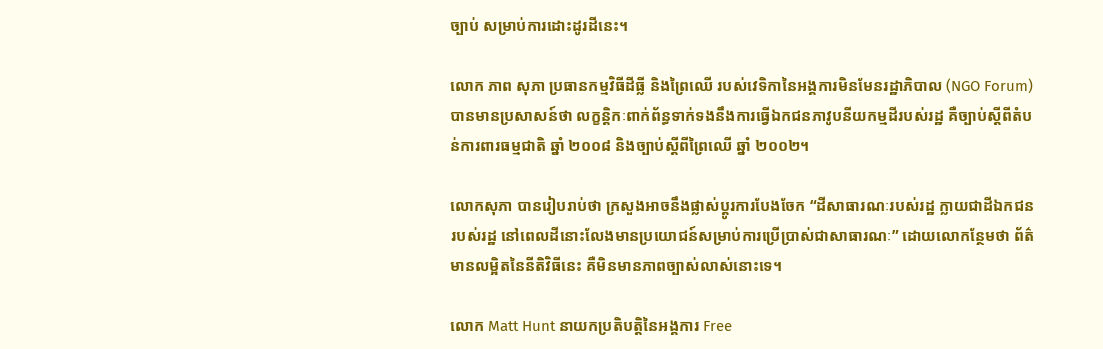ច្បាប់ សម្រាប់ការដោះដូរដីនេះ។

លោក ភាព សុភា ប្រធានកម្មវិធីដីធ្លី និងព្រៃឈើ របស់វេទិកានៃអង្គការមិនមែនរដ្ឋាភិបាល (NGO Forum) បានមានប្រសាសន៍ថា លក្ខន្តិកៈពាក់ព័ន្ធទាក់ទងនឹងការធ្វើឯកជនភាវូបនីយកម្មដីរបស់រដ្ឋ គឺច្បាប់ស្តីពីតំបន់ការពារធម្មជាតិ ឆ្នាំ ២០០៨ និងច្បាប់ស្តីពីព្រៃឈើ ឆ្នាំ ២០០២។

លោកសុភា បានរៀបរាប់ថា ក្រសួងអាចនឹងផ្លាស់ប្តូរការបែងចែក “ដីសាធារណៈរបស់រដ្ឋ ក្លាយជាដីឯកជនរបស់រដ្ឋ នៅពេលដីនោះលែងមានប្រយោជន៍សម្រាប់ការប្រើប្រាស់ជាសាធារណៈ” ដោយលោកន្ថែមថា ព័ត៌មានលម្អិតនៃនីតិវិធីនេះ គឺមិនមានភាពច្បាស់លាស់នោះទេ។

លោក Matt Hunt នាយកប្រតិបត្តិនៃអង្គការ Free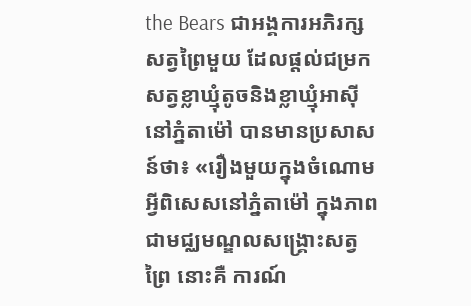the Bears ជាអង្គការអភិរក្សសត្វព្រៃមួយ ដែលផ្តល់ជម្រកសត្វខ្លាឃ្មុំតូចនិងខ្លាឃ្មុំអាស៊ី នៅភ្នំតាម៉ៅ បានមានប្រសាសន៍ថា៖ «រឿងមួយក្នុងចំណោមអ្វីពិសេសនៅភ្នំតាម៉ៅ ក្នុងភាពជាមជ្ឈមណ្ឌលសង្គ្រោះសត្វព្រៃ នោះគឺ ការណ៍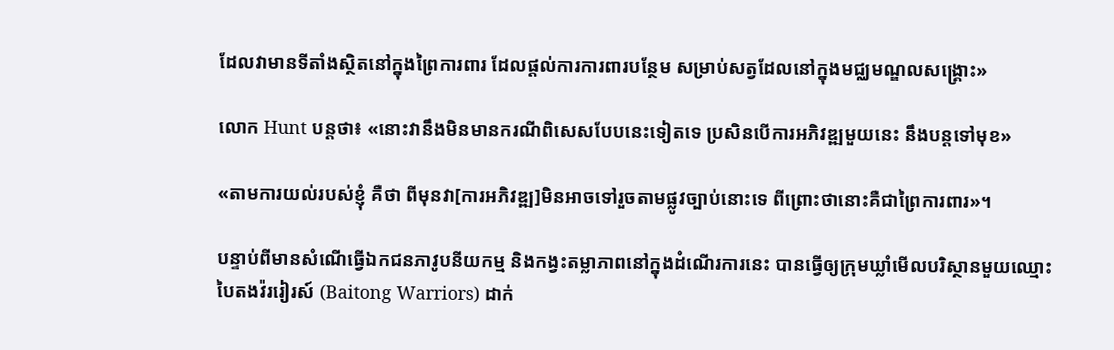ដែលវាមានទីតាំងស្ថិតនៅក្នុងព្រៃការពារ ដែលផ្តល់ការការពារបន្ថែម សម្រាប់សត្វដែលនៅក្នុងមជ្ឈមណ្ឌលសង្គ្រោះ»

លោក Hunt បន្តថា៖ «នោះវានឹងមិនមានករណីពិសេសបែបនេះទៀតទេ ប្រសិនបើការអភិវឌ្ឍមួយនេះ នឹងបន្តទៅមុខ»

«តាមការយល់របស់ខ្ញុំ គឺថា ពីមុនវា[ការអភិវឌ្ឍ]មិនអាចទៅរួចតាមផ្លូវច្បាប់នោះទេ ពីព្រោះថានោះគឺជាព្រៃការពារ»។

បន្ទាប់ពីមានសំណើធ្វើឯកជនភាវូបនីយកម្ម និងកង្វះតម្លាភាពនៅក្នុងដំណើរការនេះ បានធ្វើឲ្យក្រុមឃ្លាំមើលបរិស្ថានមួយឈ្មោះ បៃតងវ៉ររៀរស៍ (Baitong Warriors) ដាក់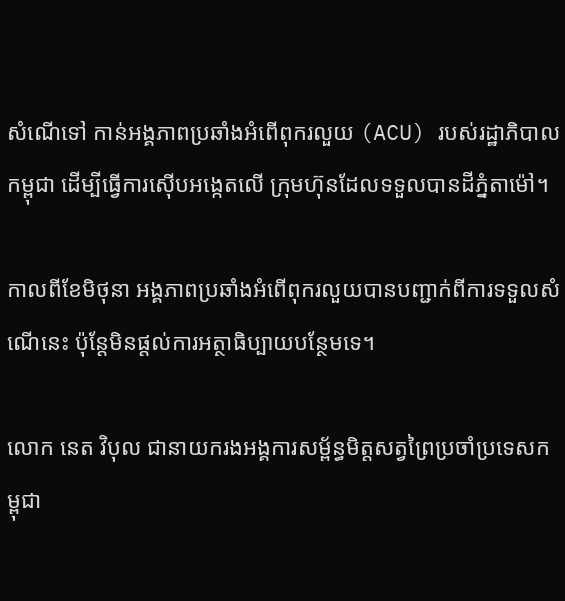សំណើទៅ កាន់អង្គភាពប្រឆាំងអំពើពុករលួយ (ACU) របស់រដ្ឋាភិបាលកម្ពុជា ដើម្បីធ្វើការស៊ើបអង្កេតលើ ក្រុមហ៊ុនដែលទទួលបានដីភ្នំតាម៉ៅ។

កាលពីខែមិថុនា អង្គភាពប្រឆាំងអំពើពុករលួយបានបញ្ជាក់ពីការទទួលសំណើនេះ ប៉ុន្តែមិនផ្តល់ការអត្ថាធិប្បាយបន្ថែមទេ។

លោក នេត វិបុល ជានាយករងអង្គការសម្ព័ន្ធមិត្តសត្វព្រៃប្រចាំប្រទេសកម្ពុជា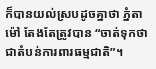ក៏បានយល់ស្របដូចគ្នាថា ភ្នំតាម៉ៅ តែងតែត្រូវបាន “ចាត់ទុកថាជាតំបន់ការពារធម្មជាតិ”។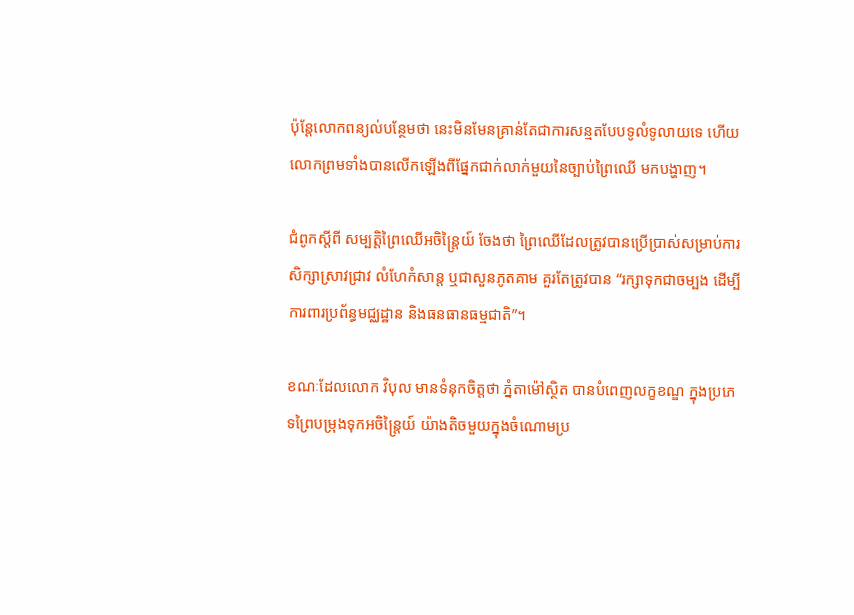ប៉ុន្តែលោកពន្យល់បន្ថែមថា នេះមិនមែនគ្រាន់តែជាការសន្មតបែបទូលំទូលាយទេ ហើយលោកព្រមទាំងបានលើកឡើងពីផ្នែកជាក់លាក់មួយនៃច្បាប់ព្រៃឈើ មកបង្ហាញ។

ជំពូកស្តីពី សម្បត្តិព្រៃឈើអចិន្ត្រៃយ៍ ចែងថា ព្រៃឈើដែលត្រូវបានប្រើប្រាស់សម្រាប់ការសិក្សាស្រាវជ្រាវ លំហែកំសាន្ត ឬជាសួនភូតគាម គួរតែត្រូវបាន “រក្សាទុកជាចម្បង ដើម្បីការពារប្រព័ន្ធមជ្ឈដ្ឋាន និងធនធានធម្មជាតិ”។

ខណៈដែលលោក វិបុល មានទំនុកចិត្តថា ភ្នំតាម៉ៅស្ថិត បានបំពេញលក្ខខណ្ឌ ក្នុងប្រភេទព្រៃបម្រុងទុកអចិន្ត្រៃយ៍ យ៉ាងតិចមួយក្នុងចំណោមប្រ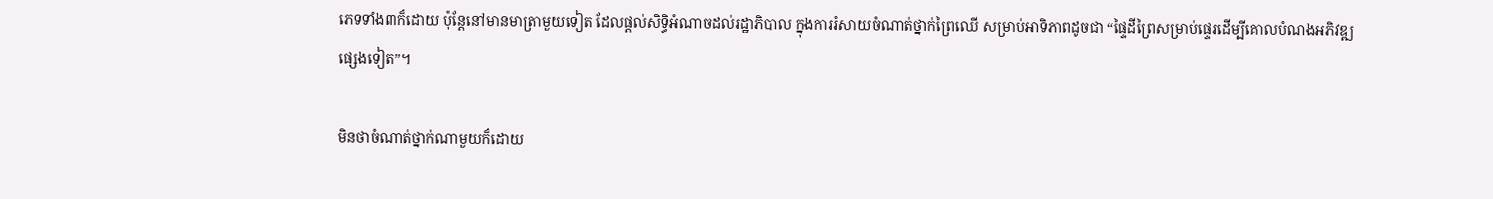ភេទទាំង៣ក៏ដោយ ប៉ុន្តែនៅមានមាត្រាមួយទៀត ដែលផ្តល់សិទ្ធិអំណាចដល់រដ្ឋាភិបាល ក្នុងការរំសាយចំណាត់ថ្នាក់ព្រៃឈើ សម្រាប់អាទិភាពដូចជា “ផ្ទៃដីព្រៃសម្រាប់ផ្ទេរដើម្បីគោលបំណងអភិវឌ្ឍផ្សេងទៀត”។

មិនថាចំណាត់ថ្នាក់ណាមួយក៏ដោយ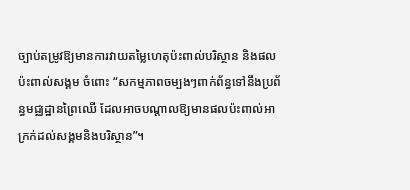ច្បាប់តម្រូវឱ្យមានការវាយតម្លៃហេតុប៉ះពាល់បរិស្ថាន និងផលប៉ះពាល់សង្គម ចំពោះ “សកម្មភាពចម្បងៗពាក់ព័ន្ធទៅនឹងប្រព័ន្ធមជ្ឈដ្ឋានព្រៃឈើ ដែលអាចបណ្តាលឱ្យមានផលប៉ះពាល់អាក្រក់ដល់សង្គមនិងបរិស្ថាន”។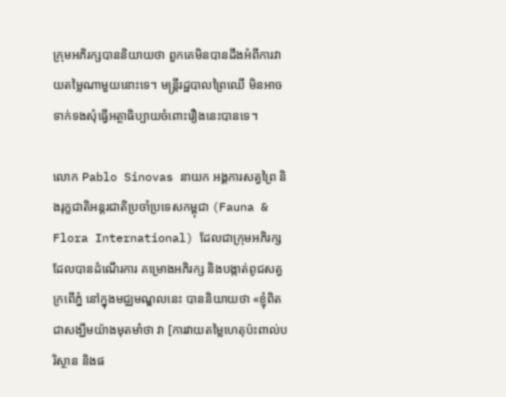ក្រុមអភិរក្សបាននិយាយថា ពួកគេមិនបានដឹងអំពីការវាយតម្លៃណាមួយនោះទេ។ មន្ត្រីរដ្ឋបាលព្រៃឈើ មិនអាចទាក់ទងសុំធ្វើអត្ថាធិប្បាយចំពោះរឿងនេះបានទេ។

លោក Pablo Sinovas នាយក អង្គការសត្វព្រៃ និងរុក្ខជាតិអន្តរជាតិប្រចាំប្រទេសកម្ពុជា (Fauna & Flora International) ដែលជាក្រុមអភិរក្សដែលបានដំណើរការ គម្រោងអភិរក្ស និងបង្កាត់ពូជសត្វក្រពើភ្នំ នៅក្នុងមជ្ឈមណ្ឌលនេះ បាននិយាយថា «ខ្ញុំពិតជាសង្ឃឹមយ៉ាងមុតមាំថា វា [ការវាយតម្លៃហេតុប៉ះពាល់បរិស្ថាន និងផ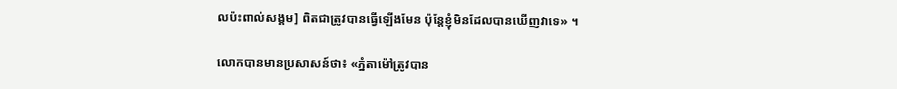លប៉ះពាល់សង្គម] ពិតជាត្រូវបានធ្វើឡើងមែន ប៉ុន្តែខ្ញុំមិនដែលបានឃើញវាទេ» ។

លោកបានមានប្រសាសន៍ថា៖ «ភ្នំតាម៉ៅត្រូវបាន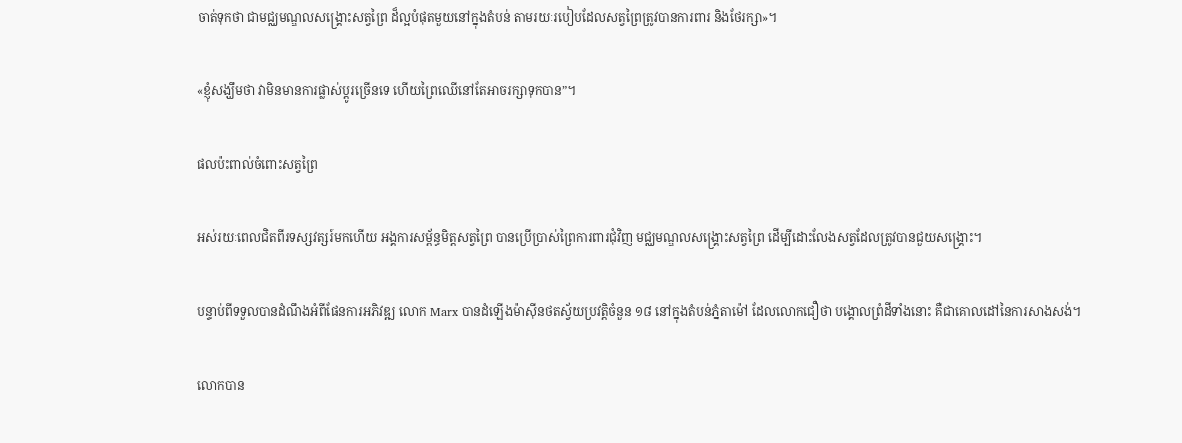ចាត់ទុកថា ជាមជ្ឈមណ្ឌលសង្គ្រោះសត្វព្រៃ ដ៏ល្អបំផុតមួយនៅក្នុងតំបន់ តាមរយៈរបៀបដែលសត្វព្រៃត្រូវបានការពារ និងថែរក្សា»។

«ខ្ញុំសង្ឃឹមថា វាមិនមានការផ្លាស់ប្តូរច្រើនទេ ហើយព្រៃឈើនៅតែអាចរក្សាទុកបាន”។

ផលប៉ះពាល់ចំពោះសត្វព្រៃ

អស់រយៈពេលជិតពីរទស្សវត្សរ៍មកហើយ អង្គការសម្ព័ន្ធមិត្តសត្វព្រៃ បានប្រើប្រាស់ព្រៃការពារជុំវិញ មជ្ឈមណ្ឌលសង្គ្រោះសត្វព្រៃ ដើម្បីដោះលែងសត្វដែលត្រូវបានជួយសង្គ្រោះ។

បន្ទាប់ពីទទួលបានដំណឹងអំពីផែនការអភិវឌ្ឍ លោក Marx បានដំឡើងម៉ាស៊ីនថតស្វ័យប្រវត្តិចំនួន ១៨ នៅក្នុងតំបន់ភ្នំតាម៉ៅ ដែលលោកជឿថា បង្គោលព្រំដីទាំងនោះ គឺជាគោលដៅនៃការសាងសង់។

លោកបាន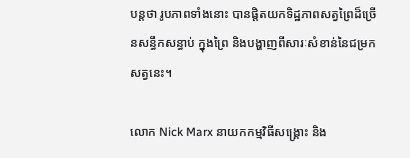បន្តថា រូបភាពទាំងនោះ បានផ្តិតយកទិដ្ឋភាពសត្វព្រៃដ៏ច្រើនសន្ធឹកសន្ធាប់ ក្នុងព្រៃ និងបង្ហាញពីសារៈសំខាន់នៃជម្រកសត្វនេះ។

លោក Nick Marx នាយកកម្មវិធីសង្គ្រោះ និង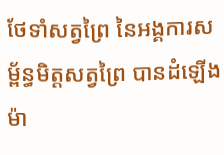ថែទាំសត្វព្រៃ នៃអង្គការសម្ព័ន្ធមិត្តសត្វព្រៃ បានដំឡើងម៉ា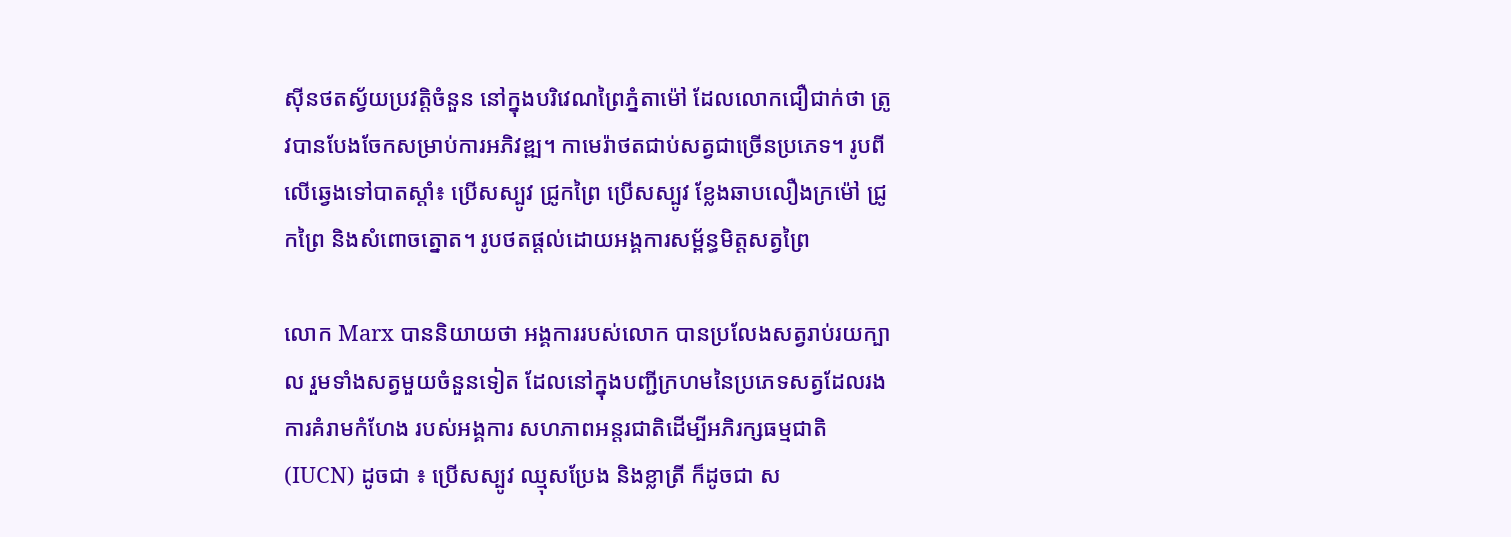ស៊ីនថតស្វ័យប្រវត្តិចំនួន នៅក្នុងបរិវេណព្រៃភ្នំតាម៉ៅ ដែលលោកជឿជាក់ថា ត្រូវបានបែងចែកសម្រាប់ការអភិវឌ្ឍ។ កាមេរ៉ាថតជាប់សត្វជាច្រើនប្រភេទ។ រូបពីលើឆ្វេងទៅបាតស្តាំ៖ ប្រើសស្បូវ ជ្រូកព្រៃ ប្រើសស្បូវ ខ្លែងឆាបលឿងក្រម៉ៅ ជ្រូកព្រៃ និងសំពោចត្នោត។ រូបថតផ្តល់ដោយអង្គការសម្ព័ន្ធមិត្តសត្វព្រៃ

លោក Marx បាននិយាយថា អង្គការរបស់លោក បានប្រលែងសត្វរាប់រយក្បាល រួមទាំងសត្វមួយចំនួនទៀត ដែលនៅក្នុងបញ្ជីក្រហមនៃប្រភេទសត្វដែលរងការគំរាមកំហែង របស់អង្គការ សហភាពអន្តរជាតិដើម្បីអភិរក្សធម្មជាតិ (IUCN) ដូចជា ៖ ប្រើសស្បូវ ឈ្មុសប្រែង និងខ្លាត្រី ក៏ដូចជា ស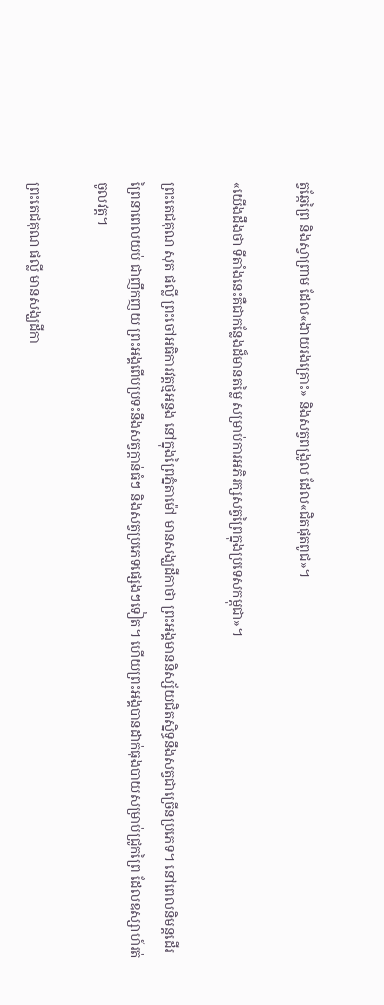ត្វឆ្កែព្រៃ និងស្វាព្រាម ដែល«ងាយរងគ្រោះ» និងសត្វពង្រូល ដែល«ជិតផុតពូជ»។

«យើងដឹងថា ទីតាំងនេះគឺជាកន្លែងដ៏មានតម្លៃ សម្រាប់ការអភិរក្សសត្វព្រៃក្នុងប្រទេសកម្ពុជា»។

ព្រះតេជគុណ សុត ផល្លី ព្រះចៅអធិការវត្តថ្មអន្ទង នៅក្នុងព្រៃភ្នំតាម៉ៅ មានសង្ឃដីកាថា ព្រះអង្គមាននិស្ស័យជិតស្និទ្ធនឹងសត្វជាច្រើនប្រភេទ។ នៅពេលនិមន្តដើរព្រៃនាពេលយប់ ជាញឹកញយ ព្រះអង្គពើបប្រទះនឹងសត្វក្តាន់ធំៗ និងសត្វប្រភេទផ្សេងៗទៀត។ ហើយព្រះអង្គបានដាក់ធុងបាយសម្រាប់ជ្រូកព្រៃ ដែលឧស្សាហ៍រត់ចូលវត្ត។

ព្រះតេជគុណ ផល្លី មានសង្ឃដីកា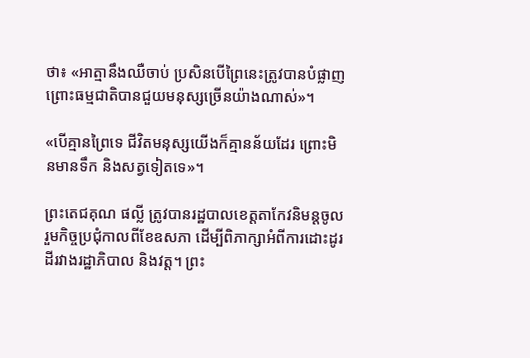ថា៖ «អាត្មានឹងឈឺចាប់ ប្រសិនបើព្រៃនេះត្រូវបានបំផ្លាញ ព្រោះធម្មជាតិបានជួយមនុស្សច្រើនយ៉ាងណាស់»។

«បើគ្មានព្រៃទេ ជីវិតមនុស្សយើងក៏គ្មានន័យដែរ ព្រោះមិនមានទឹក និងសត្វទៀតទេ»។

ព្រះតេជគុណ ផល្លី ត្រូវបានរដ្ឋបាលខេត្តតាកែវនិមន្តចូលរួមកិច្ចប្រជុំកាលពីខែឧសភា ដើម្បីពិភាក្សាអំពីការដោះដូរដីរវាងរដ្ឋាភិបាល និងវត្ត។ ព្រះ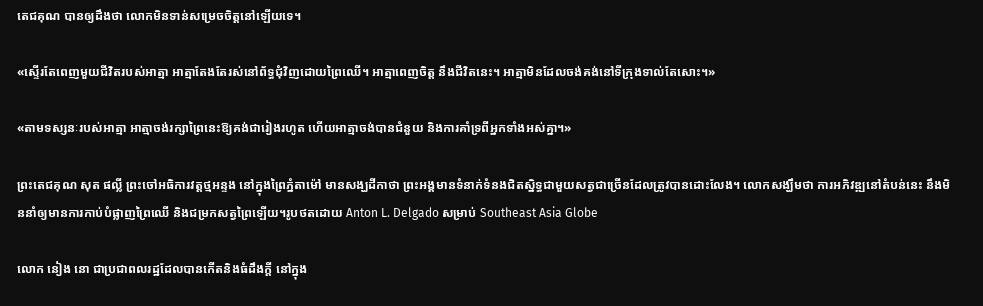តេជគុណ បានឲ្យដឹងថា លោកមិនទាន់សម្រេចចិត្តនៅឡើយទេ។

«ស្ទើរតែពេញមួយជីវិតរបស់អាត្មា អាត្មាតែងតែរស់នៅព័ទ្ធជុំវិញដោយព្រៃឈើ។ អាត្មាពេញចិត្ត នឹងជីវិតនេះ។ អាត្មាមិនដែលចង់គង់នៅទីក្រុងទាល់តែសោះ។»

«តាមទស្សនៈរបស់អាត្មា អាត្មាចង់រក្សាព្រៃនេះឱ្យគង់ជារៀងរហូត ហើយអាត្មាចង់បានជំនួយ និងការគាំទ្រពីអ្នកទាំងអស់គ្នា។»

ព្រះតេជគុណ សុត ផល្លី ព្រះចៅអធិការវត្តថ្មអន្ទង នៅក្នុងព្រៃភ្នំតាម៉ៅ មានសង្ឃដីកាថា ព្រះអង្គមានទំនាក់ទំនងជិតស្និទ្ធជាមួយសត្វជាច្រើនដែលត្រូវបានដោះលែង។ លោកសង្ឃឹមថា ការអភិវឌ្ឍនៅតំបន់នេះ នឹងមិននាំឲ្យមានការកាប់បំផ្លាញព្រៃឈើ និងជម្រកសត្វព្រៃឡើយ។រូបថតដោយ Anton L. Delgado សម្រាប់ Southeast Asia Globe

លោក នៀង នោ ជាប្រជាពលរដ្ឋដែលបានកើតនិងធំដឹងក្តី នៅក្នុង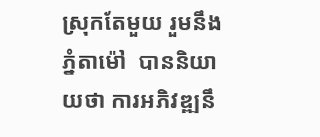ស្រុកតែមួយ រួមនឹងភ្នំតាម៉ៅ  បាននិយាយថា ការអភិវឌ្ឍនឹ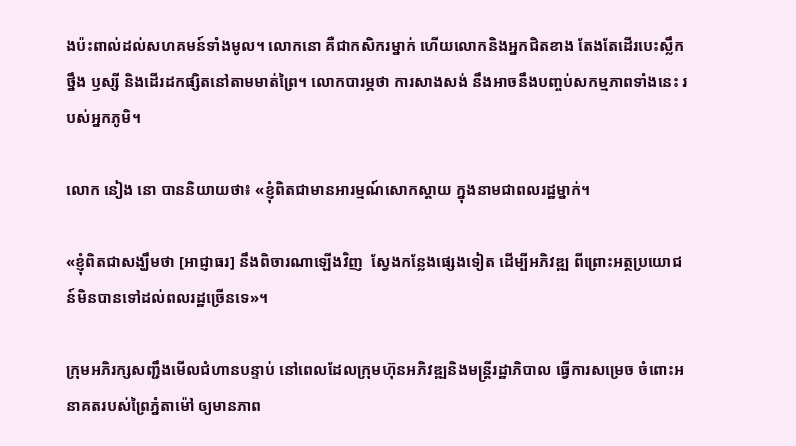ងប៉ះពាល់ដល់សហគមន៍ទាំងមូល។ លោកនោ គឺជាកសិករម្នាក់ ហើយលោកនិងអ្នកជិតខាង តែងតែដើរបេះស្លឹកថ្នឹង ឫស្សី និងដើរដកផ្សិតនៅតាមមាត់ព្រៃ។ លោកបារម្ភថា ការសាងសង់ នឹងអាចនឹងបញ្ចប់សកម្មភាពទាំងនេះ របស់អ្នកភូមិ។

លោក នៀង នោ បាននិយាយថា៖ «ខ្ញុំពិតជាមានអារម្មណ៍សោកស្ដាយ ក្នុងនាមជាពលរដ្ឋម្នាក់។

«ខ្ញុំពិតជាសង្ឃឹមថា [អាជ្ញាធរ] នឹងពិចារណាឡើងវិញ  ស្វែងកន្លែងផ្សេងទៀត ដើម្បីអភិវឌ្ឍ ពីព្រោះអត្ថប្រយោជន៍មិនបានទៅដល់ពលរដ្ឋច្រើនទេ»។

ក្រុមអភិរក្សសញ្ជឹងមើលជំហានបន្ទាប់ នៅពេលដែលក្រុមហ៊ុនអភិវឌ្ឍនិងមន្ត្រីរដ្ឋាភិបាល ធ្វើការសម្រេច ចំពោះអនាគតរបស់ព្រៃភ្នំតាម៉ៅ ឲ្យមានភាព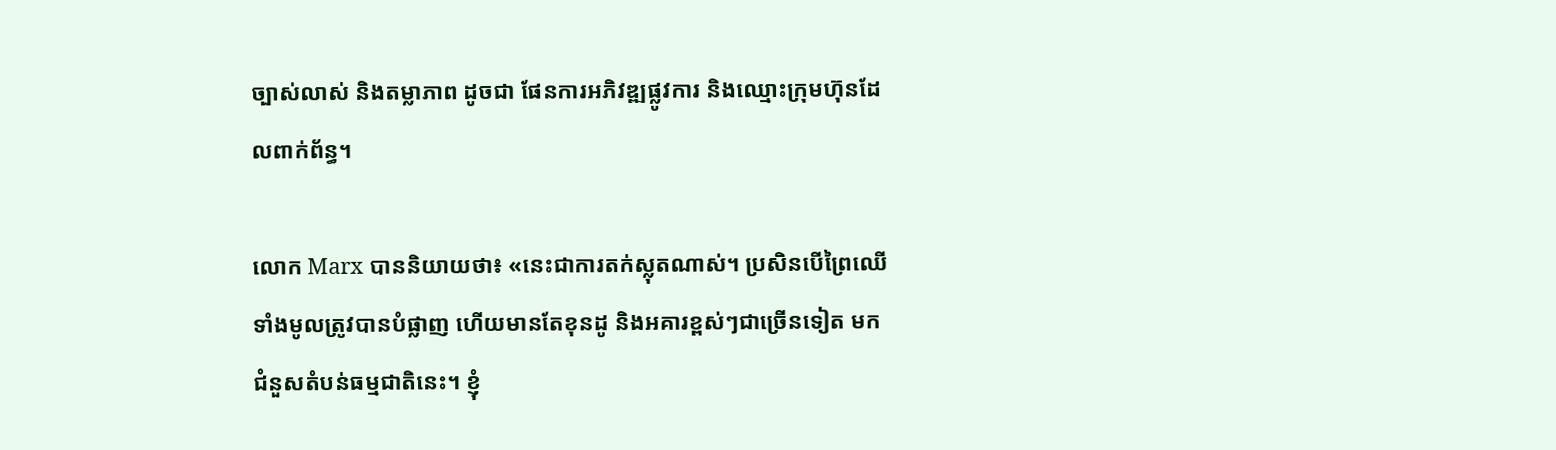ច្បាស់លាស់ និងតម្លាភាព ដូចជា ផែនការអភិវឌ្ឍផ្លូវការ និងឈ្មោះក្រុមហ៊ុនដែលពាក់ព័ន្ធ។

លោក Marx បាននិយាយថា៖ «នេះជាការតក់ស្លុតណាស់។ ប្រសិនបើព្រៃឈើទាំងមូលត្រូវបានបំផ្លាញ ហើយមានតែខុនដូ និងអគារខ្ពស់ៗជាច្រើនទៀត មកជំនួសតំបន់ធម្មជាតិនេះ។ ខ្ញុំ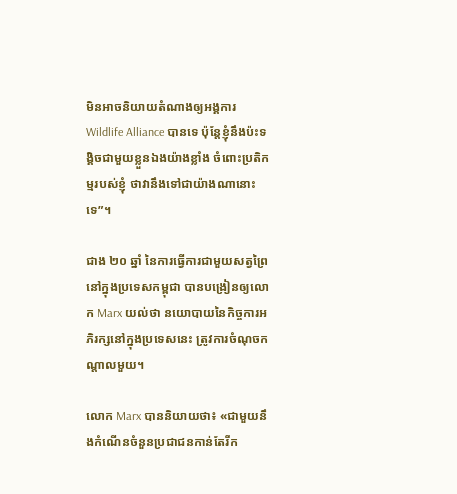មិនអាចនិយាយតំណាងឲ្យអង្គការ Wildlife Alliance បានទេ ប៉ុន្តែខ្ញុំនឹងប៉ះទង្គិចជាមួយខ្លួនឯងយ៉ាងខ្លាំង ចំពោះប្រតិកម្មរបស់ខ្ញុំ ថាវានឹងទៅជាយ៉ាងណានោះទេ”។

ជាង ២០ ឆ្នាំ នៃការធ្វើការជាមួយសត្វព្រៃនៅក្នុងប្រទេសកម្ពុជា បានបង្រៀនឲ្យលោក Marx យល់ថា នយោបាយនៃកិច្ចការអភិរក្សនៅក្នុងប្រទេសនេះ ត្រូវការចំណុចកណ្តាលមួយ។

លោក Marx បាននិយាយថា៖ «ជាមួយនឹងកំណើនចំនួនប្រជាជនកាន់តែរីក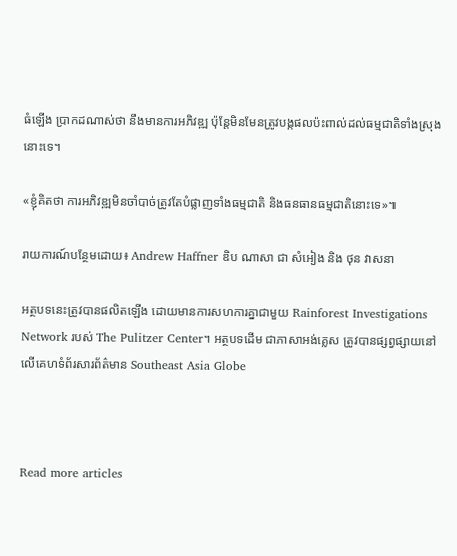ធំឡើង ប្រាកដណាស់ថា នឹងមានការអភិវឌ្ឍ ប៉ុន្តែមិនមែនត្រូវបង្កផលប៉ះពាល់ដល់ធម្មជាតិទាំងស្រុងនោះទេ។

«ខ្ញុំគិតថា ការអភិវឌ្ឍមិនចាំបាច់ត្រូវតែបំផ្លាញទាំងធម្មជាតិ និងធនធានធម្មជាតិនោះទេ»៕

រាយការណ៍បន្ថែមដោយ៖ Andrew Haffner ឌិប ណាសា ជា សំអៀង និង ថុន វាសនា

អត្ថបទនេះត្រូវបានផលិតឡើង ដោយមានការសហការគ្នាជាមួយ Rainforest Investigations Network របស់ The Pulitzer Center។ អត្ថបទដើម ជាភាសាអង់គ្លេស ត្រូវបានផ្សព្វផ្សាយនៅលើគេហទំព័រសារព័ត៌មាន Southeast Asia Globe



Read more articles